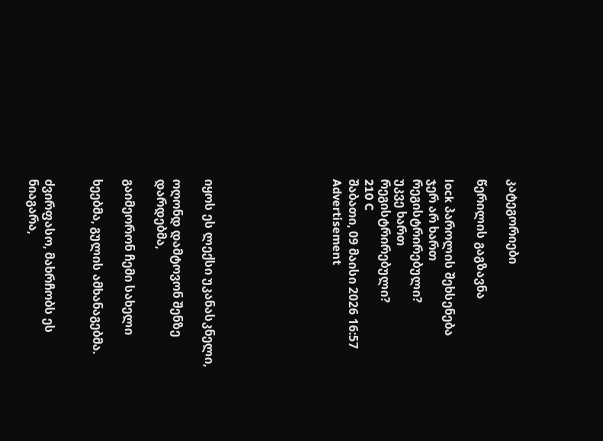კატეგორიები

წერილის გაგზავნა

lock პაროლის შეხსენება
ჯერ არ ხართ რეგისტრირებული?
უკვე ხართ რეგისტრირებული?
210 C
შაბათი, 09 მაისი 2026 16:57
Advertisement







იყოს ეს ლექსი უკანასკნელი,

ოღონდ დამტოვონ შენზე დარდებმა,

გაიმეორონ ჩემი სახელი

ხეებმა, გულის ამხანაგებმა.


ძვირფასო, მახრჩობს ეს ნიაგარა,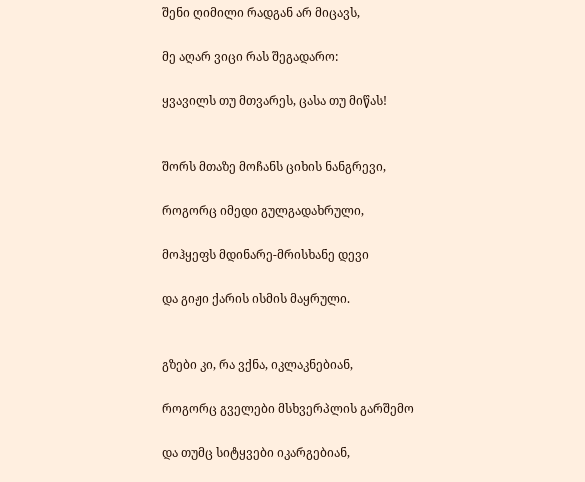შენი ღიმილი რადგან არ მიცავს,

მე აღარ ვიცი რას შეგადარო:

ყვავილს თუ მთვარეს, ცასა თუ მიწას!


შორს მთაზე მოჩანს ციხის ნანგრევი,

როგორც იმედი გულგადახრული,

მოჰყეფს მდინარე-მრისხანე დევი

და გიჟი ქარის ისმის მაყრული.


გზები კი, რა ვქნა, იკლაკნებიან,

როგორც გველები მსხვერპლის გარშემო

და თუმც სიტყვები იკარგებიან,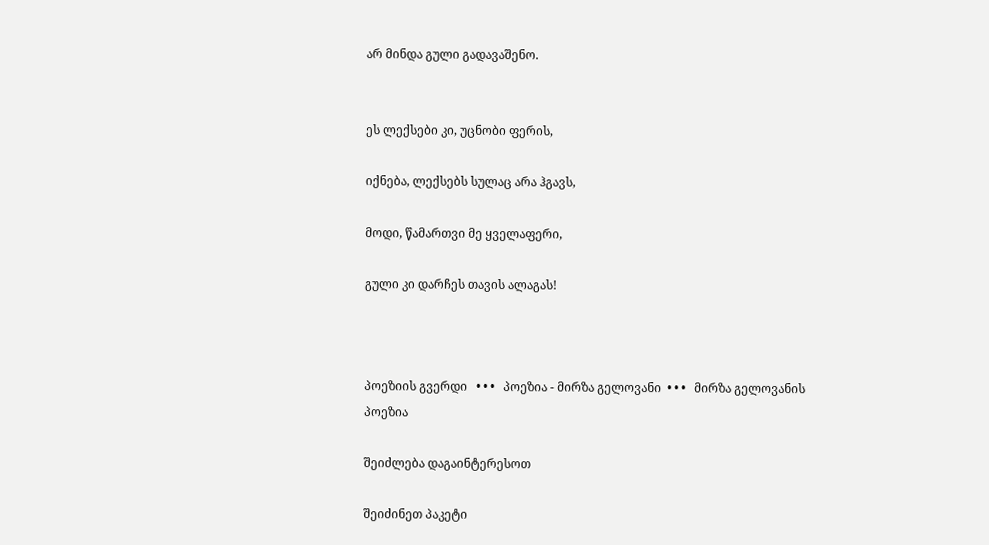არ მინდა გული გადავაშენო.


ეს ლექსები კი, უცნობი ფერის,

იქნება, ლექსებს სულაც არა ჰგავს,

მოდი, წამართვი მე ყველაფერი,

გული კი დარჩეს თავის ალაგას!



პოეზიის გვერდი   • • •   პოეზია - მირზა გელოვანი  • • •   მირზა გელოვანის პოეზია

შეიძლება დაგაინტერესოთ

შეიძინეთ პაკეტი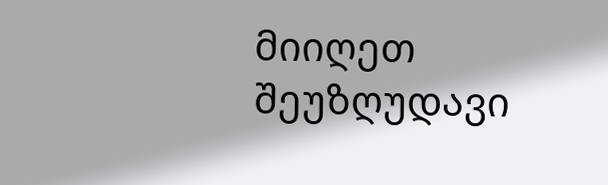მიიღეთ შეუზღუდავი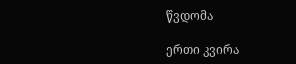წვდომა

ერთი კვირა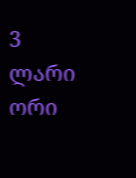3 ლარი
ორი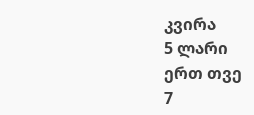კვირა
5 ლარი
ერთ თვე
7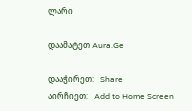ლარი

დაამატეთ Aura.Ge

დააჭირეთ:   Share
აირჩიეთ:   Add to Home Screen